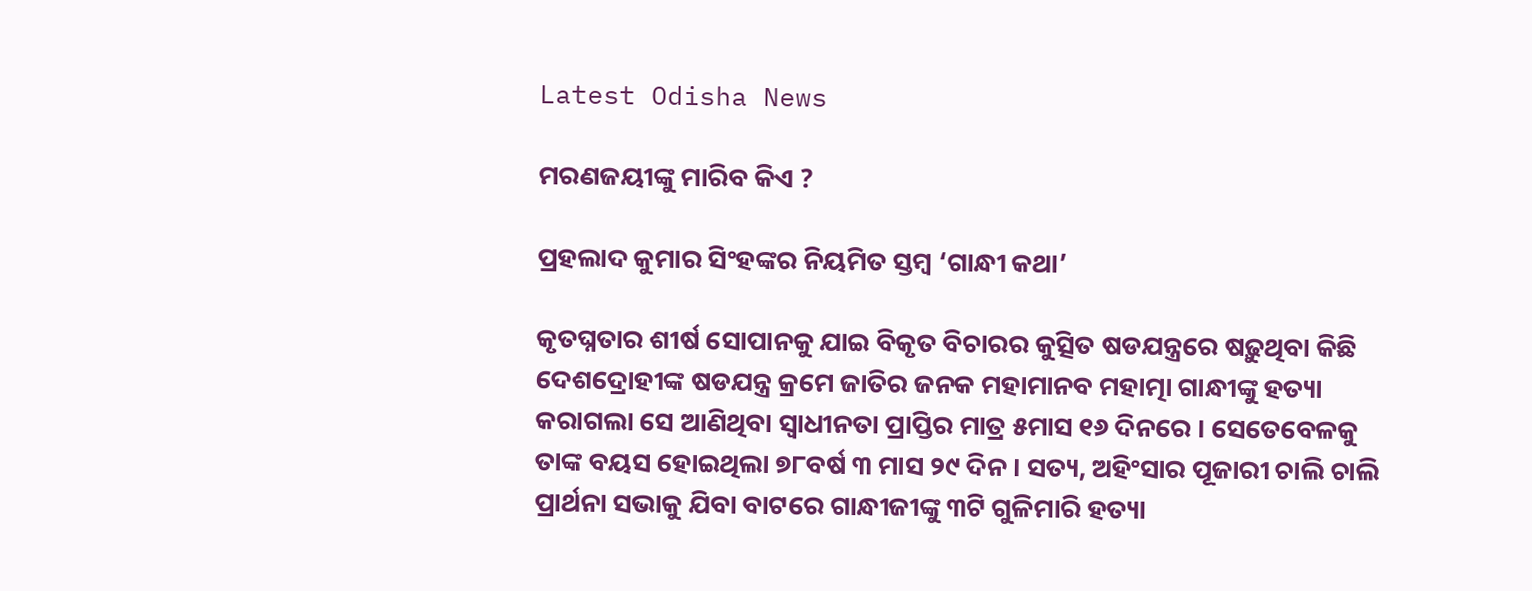Latest Odisha News

ମରଣଜୟୀଙ୍କୁ ମାରିବ କିଏ ?

ପ୍ରହଲାଦ କୁମାର ସିଂହଙ୍କର ନିୟମିତ ସ୍ତମ୍ବ ‘ଗାନ୍ଧୀ କଥା’

କୃତଘ୍ନତାର ଶୀର୍ଷ ସୋପାନକୁ ଯାଇ ବିକୃତ ବିଚାରର କୁତ୍ସିତ ଷଡଯନ୍ତ୍ରରେ ଷଢ଼ୁଥିବା କିଛି ଦେଶଦ୍ରୋହୀଙ୍କ ଷଡଯନ୍ତ୍ର କ୍ରମେ ଜାତିର ଜନକ ମହାମାନବ ମହାତ୍ମା ଗାନ୍ଧୀଙ୍କୁ ହତ୍ୟା କରାଗଲା ସେ ଆଣିଥିବା ସ୍ୱାଧୀନତା ପ୍ରାପ୍ତିର ମାତ୍ର ୫ମାସ ୧୬ ଦିନରେ । ସେତେବେଳକୁ ତାଙ୍କ ବୟସ ହୋଇଥିଲା ୭୮ବର୍ଷ ୩ ମାସ ୨୯ ଦିନ । ସତ୍ୟ, ଅହିଂସାର ପୂଜାରୀ ଚାଲି ଚାଲି ପ୍ରାର୍ଥନା ସଭାକୁ ଯିବା ବାଟରେ ଗାନ୍ଧୀଜୀଙ୍କୁ ୩ଟି ଗୁଳିମାରି ହତ୍ୟା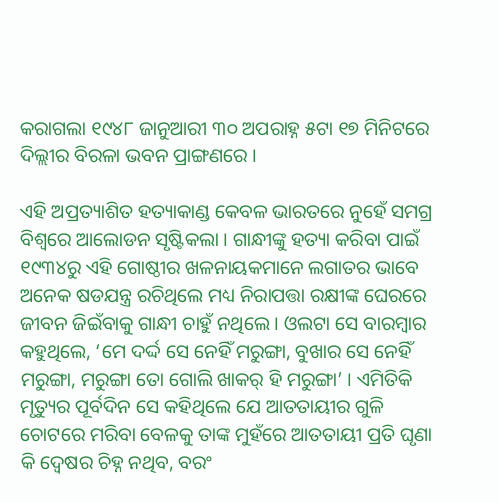କରାଗଲା ୧୯୪୮ ଜାନୁଆରୀ ୩୦ ଅପରାହ୍ନ ୫ଟା ୧୭ ମିନିଟରେ ଦିଲ୍ଲୀର ବିରଳା ଭବନ ପ୍ରାଙ୍ଗଣରେ ।

ଏହି ଅପ୍ରତ୍ୟାଶିତ ହତ୍ୟାକାଣ୍ଡ କେବଳ ଭାରତରେ ନୁହେଁ ସମଗ୍ର ବିଶ୍ୱରେ ଆଲୋଡନ ସୃଷ୍ଟିକଲା । ଗାନ୍ଧୀଙ୍କୁ ହତ୍ୟା କରିବା ପାଇଁ ୧୯୩୪ରୁ ଏହି ଗୋଷ୍ଠୀର ଖଳନାୟକମାନେ ଲଗାତର ଭାବେ ଅନେକ ଷଡଯନ୍ତ୍ର ରଚିଥିଲେ ମଧ୍ୟ ନିରାପତ୍ତା ରକ୍ଷୀଙ୍କ ଘେରରେ ଜୀବନ ଜିଇଁବାକୁ ଗାନ୍ଧୀ ଚାହୁଁ ନଥିଲେ । ଓଲଟା ସେ ବାରମ୍ବାର କହୁଥିଲେ, ‘ମେ ଦର୍ଦ୍ଦ ସେ ନେହିଁ ମରୁଙ୍ଗା, ବୁଖାର ସେ ନେହିଁ ମରୁଙ୍ଗା, ମରୁଙ୍ଗା ତୋ ଗୋଲି ଖାକର୍‍ ହି ମରୁଙ୍ଗା’ । ଏମିତିକି ମୃତ୍ୟୁର ପୂର୍ବଦିନ ସେ କହିଥିଲେ ଯେ ଆତତାୟୀର ଗୁଳି ଚୋଟରେ ମରିବା ବେଳକୁ ତାଙ୍କ ମୁହଁରେ ଆତତାୟୀ ପ୍ରତି ଘୃଣା କି ଦ୍ୱେଷର ଚିହ୍ନ ନଥିବ, ବରଂ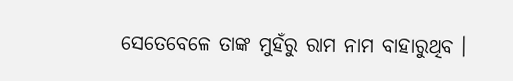ସେତେବେଳେ ତାଙ୍କ ମୁହଁରୁ ରାମ ନାମ ବାହାରୁଥିବ ।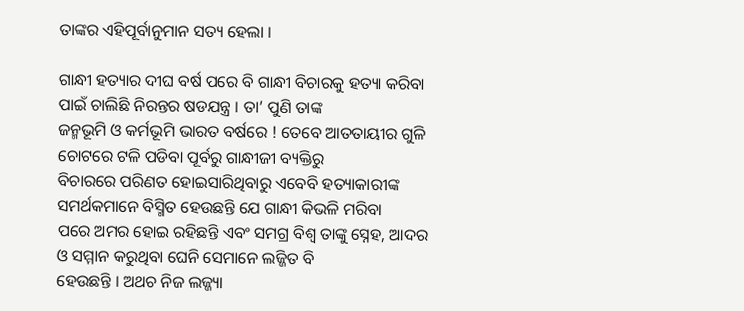ତାଙ୍କର ଏହିପୂର୍ବାନୁମାନ ସତ୍ୟ ହେଲା ।

ଗାନ୍ଧୀ ହତ୍ୟାର ଦୀଘ ବର୍ଷ ପରେ ବି ଗାନ୍ଧୀ ବିଚାରକୁ ହତ୍ୟା କରିବା ପାଇଁ ଚାଲିଛି ନିରନ୍ତର ଷଡଯନ୍ତ୍ର । ତା’ ପୁଣି ତାଙ୍କ
ଜନ୍ମଭୂମି ଓ କର୍ମଭୂମି ଭାରତ ବର୍ଷରେ ! ତେବେ ଆତତାୟୀର ଗୁଳି ଚୋଟରେ ଟଳି ପଡିବା ପୂର୍ବରୁ ଗାନ୍ଧୀଜୀ ବ୍ୟକ୍ତିରୁ
ବିଚାରରେ ପରିଣତ ହୋଇସାରିଥିବାରୁ ଏବେବି ହତ୍ୟାକାରୀଙ୍କ ସମର୍ଥକମାନେ ବିସ୍ମିତ ହେଉଛନ୍ତି ଯେ ଗାନ୍ଧୀ କିଭଳି ମରିବା
ପରେ ଅମର ହୋଇ ରହିଛନ୍ତି ଏବଂ ସମଗ୍ର ବିଶ୍ୱ ତାଙ୍କୁ ସ୍ନେହ, ଆଦର ଓ ସମ୍ମାନ କରୁଥିବା ଘେନି ସେମାନେ ଲଜ୍ଜିତ ବି
ହେଉଛନ୍ତି । ଅଥଚ ନିଜ ଲଜ୍ଜ୍ୟା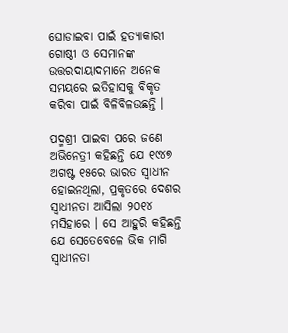ଘୋଡାଇବା ପାଇଁ ହତ୍ୟାକାରୀ ଗୋଷ୍ଠୀ ଓ ସେମାନଙ୍କ ଉତ୍ତରଦାୟାଦମାନେ ଅନେକ ସମୟରେ ଇତିହାସକୁ ବିକୃତ କରିବା ପାଇଁ ବିଳିବିଳଉଛନ୍ତି ।

ପଦ୍ମଶ୍ରୀ ପାଇବା ପରେ ଜଣେ ଅଭିନେତ୍ରୀ କହିଛନ୍ତି ଯେ ୧୯୪୭ ଅଗଷ୍ଟ ୧୫ରେ ଭାରତ ସ୍ୱାଧୀନ ହୋଇନଥିଲା, ପ୍ରକୃତରେ ଦେଶର ସ୍ୱାଧୀନତା ଆସିଲା ୨୦୧୪ ମସିହାରେ । ସେ ଆହୁରି କହିଛନ୍ତି ଯେ ସେତେବେଳେ ଭିକ ମାଗି ସ୍ୱାଧୀନତା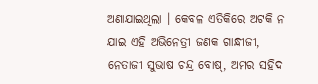ଅଣାଯାଇଥିଲା । କେବଳ ଏତିକିରେ ଅଟକି ନ ଯାଇ ଏହି ଅଭିନେତ୍ରୀ ଜଣକ ଗାନ୍ଧୀଜୀ, ନେତାଜୀ ସୁଭାଷ ଚନ୍ଦ୍ର ବୋଷ୍‍, ଅମର ସହିଦ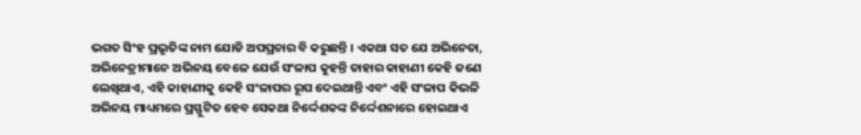ଭଗତ ସିଂହ ପ୍ରଭୃତିଙ୍କ ନାମ ଯୋଡି ଅପପ୍ରଚାର ବି କରୁଛନ୍ତି । ଏକଥା ସତ ଯେ ଅଭିନେତା, ଅଭିନେତ୍ରୀମାନେ ଅଭିନୟ ବେଳେ ଯେଉଁ ସଂଳାପ କୁହନ୍ତି ତାହାର କାହାଣୀ କେହି ଜଣେ ଲେଖିଥାଏ, ଏହି କାହାଣୀକୁ କେହି ସଂଳାପର ରୂପ ଦେଇଥାନ୍ତି ଏବଂ ଏହି ସଂଳାପ କିଭଳି ଅଭିନୟ ମାଧ୍ୟମରେ ପ୍ରସ୍ଫୁଟିତ ହେବ ସେକଥା ନିର୍ଦ୍ଦେଶକଙ୍କ ନିର୍ଦ୍ଦେଶନାରେ ହୋଇଥାଏ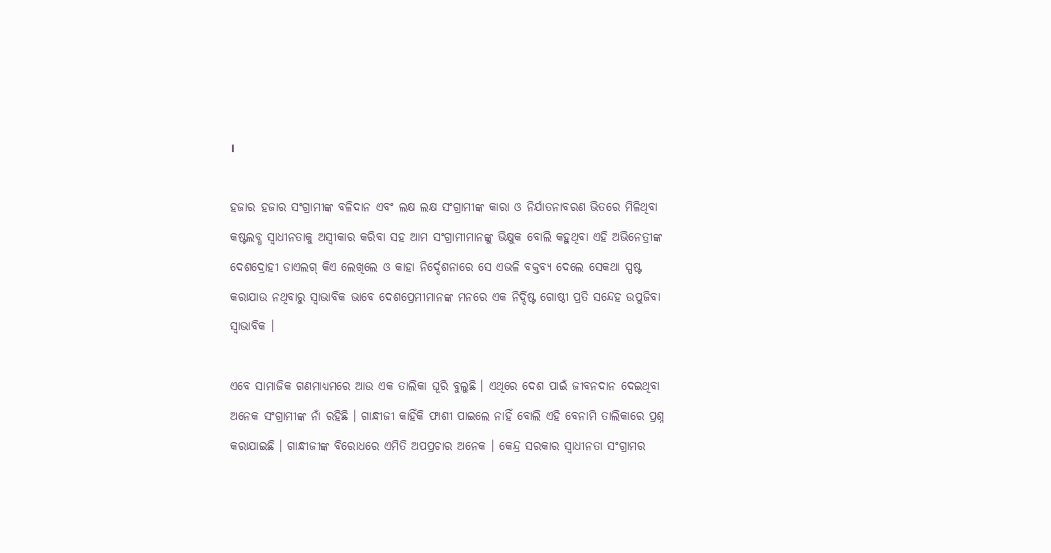।

ହଜାର ହଜାର ସଂଗ୍ରାମୀଙ୍କ ବଳିଦାନ ଏବଂ ଲକ୍ଷ ଲକ୍ଷ ସଂଗ୍ରାମୀଙ୍କ କାରା ଓ ନିର୍ଯାତନାବରଣ ଭିତରେ ମିଳିଥିବା କଷ୍ଟଲବ୍ଧ ସ୍ୱାଧୀନତାକୁ ଅସ୍ୱୀକାର କରିବା ସହ ଆମ ସଂଗ୍ରାମୀମାନଙ୍କୁ ଭିକ୍ଷୁକ ବୋଲି କହୁଥିବା ଏହି ଅଭିନେତ୍ରୀଙ୍କ ଦେଶଦ୍ରୋହୀ ଡାଏଲଗ୍‍ କିଏ ଲେଖିଲେ ଓ କାହା ନିର୍ଦ୍ଦେଶନାରେ ସେ ଏଭଳି ବକ୍ତବ୍ୟ ଦେଲେ ସେକଥା ସ୍ପଷ୍ଟ କରାଯାଉ ନଥିବାରୁ ସ୍ୱାଭାବିକ ଭାବେ ଦେଶପ୍ରେମୀମାନଙ୍କ ମନରେ ଏକ ନିର୍ଦ୍ଦିଷ୍ଟ ଗୋଷ୍ଠୀ ପ୍ରତି ସନ୍ଦେହ ଉପୁଜିବା ସ୍ୱାଭାବିକ ।

ଏବେ ସାମାଜିକ ଗଣମାଧ୍ୟମରେ ଆଉ ଏକ ତାଲିକା ଘୂରି ବୁଲୁଛି । ଏଥିରେ ଦେଶ ପାଇଁ ଜୀବନଦାନ ଦେଇଥିବା ଅନେକ ସଂଗ୍ରାମୀଙ୍କ ନାଁ ରହିଛି । ଗାନ୍ଧୀଜୀ କାହିଁକି ଫାଶୀ ପାଇଲେ ନାହିଁ ବୋଲି ଏହି ବେନାମି ତାଲିକାରେ ପ୍ରଶ୍ନ କରାଯାଇଛି । ଗାନ୍ଧୀଜୀଙ୍କ ବିରୋଧରେ ଏମିତି ଅପପ୍ରଚାର ଅନେକ । କେନ୍ଦ୍ର ସରକାର ସ୍ୱାଧୀନତା ସଂଗ୍ରାମର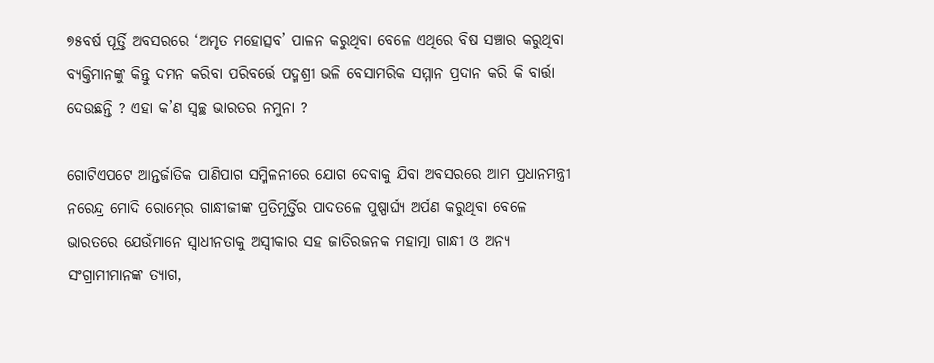୭୫ବର୍ଷ ପୂର୍ତ୍ତି ଅବସରରେ ‘ଅମୃତ ମହୋତ୍ସବ’ ପାଳନ କରୁଥିବା ବେଳେ ଏଥିରେ ବିଷ ସଞ୍ଚାର କରୁଥିବା ବ୍ୟକ୍ତିମାନଙ୍କୁ କିନ୍ତୁ ଦମନ କରିବା ପରିବର୍ତ୍ତେ ପଦ୍ମଶ୍ରୀ ଭଳି ବେସାମରିକ ସମ୍ମାନ ପ୍ରଦାନ କରି କି ବାର୍ତ୍ତା ଦେଉଛନ୍ତି ? ଏହା କ’ଣ ସ୍ୱଚ୍ଛ ଭାରତର ନମୁନା ?

ଗୋଟିଏପଟେ ଆନ୍ତର୍ଜାତିକ ପାଣିପାଗ ସମ୍ମିଳନୀରେ ଯୋଗ ଦେବାକୁ ଯିବା ଅବସରରେ ଆମ ପ୍ରଧାନମନ୍ତ୍ରୀ ନରେନ୍ଦ୍ର ମୋଦି ରୋମ୍‍ରେ ଗାନ୍ଧୀଜୀଙ୍କ ପ୍ରତିମୂର୍ତ୍ତିର ପାଦତଳେ ପୁଷ୍ପାର୍ଘ୍ୟ ଅର୍ପଣ କରୁଥିବା ବେଳେ ଭାରତରେ ଯେଉଁମାନେ ସ୍ୱାଧୀନତାକୁ ଅସ୍ୱୀକାର ସହ ଜାତିରଜନକ ମହାତ୍ମା ଗାନ୍ଧୀ ଓ ଅନ୍ୟ ସଂଗ୍ରାମୀମାନଙ୍କ ତ୍ୟାଗ,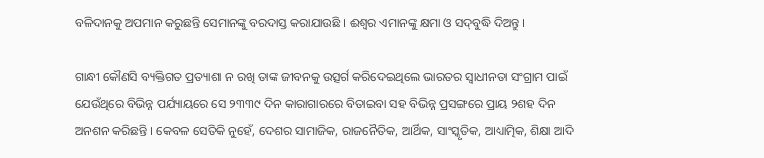ବଳିଦାନକୁ ଅପମାନ କରୁଛନ୍ତି ସେମାନଙ୍କୁ ବରଦାସ୍ତ କରାଯାଉଛି । ଈଶ୍ୱର ଏମାନଙ୍କୁ କ୍ଷମା ଓ ସଦ୍‍ବୁଦ୍ଧି ଦିଅନ୍ତୁ ।

ଗାନ୍ଧୀ କୌଣସି ବ୍ୟକ୍ତିଗତ ପ୍ରତ୍ୟାଶା ନ ରଖି ତାଙ୍କ ଜୀବନକୁ ଉତ୍ସର୍ଗ କରିଦେଇଥିଲେ ଭାରତର ସ୍ୱାଧୀନତା ସଂଗ୍ରାମ ପାଇଁ ଯେଉଁଥିରେ ବିଭିନ୍ନ ପର୍ଯ୍ୟାୟରେ ସେ ୨୩୩୯ ଦିନ କାରାଗାରରେ ବିତାଇବା ସହ ବିଭିନ୍ନ ପ୍ରସଙ୍ଗରେ ପ୍ରାୟ ୨ଶହ ଦିନ ଅନଶନ କରିଛନ୍ତି । କେବଳ ସେତିକି ନୁହେଁ, ଦେଶର ସାମାଜିକ, ରାଜନୈତିକ, ଆର୍ଥିକ, ସାଂସ୍କୃତିକ, ଆଧ୍ୟାତ୍ମିକ, ଶିକ୍ଷା ଆଦି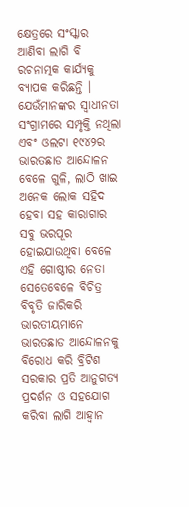କ୍ଷେତ୍ରରେ ସଂସ୍କାର ଆଣିବା ଲାଗି ବି ରଚନାତ୍ମକ କାର୍ଯ୍ୟକୁ ବ୍ୟାପକ କରିଛନ୍ତି । ଯେଉଁମାନଙ୍କର ସ୍ୱାଧୀନତା ସଂଗ୍ରାମରେ ସମ୍ପୃକ୍ତି ନଥିଲା ଏବଂ ଓଲଟା ୧୯୪୨ର ଭାରତଛାଡ ଆନ୍ଦୋଳନ ବେଳେ ଗୁଳି, ଲାଠି ଖାଇ ଅନେକ ଲୋକ ସହିଦ ହେବା ସହ କାରାଗାର ସବୁ ଭରପୂର ହୋଇଯାଉଥିବା ବେଳେ ଏହି ଗୋଷ୍ଠୀର ନେତା ସେତେବେଳେ ବିଚିତ୍ର ବିବୃତି ଜାରିକରି ଭାରତୀୟମାନେ ଭାରତଛାଡ ଆନ୍ଦୋଳନକୁ ବିରୋଧ କରି ବ୍ରିଟିଶ ସରକାର ପ୍ରତି ଆନୁଗତ୍ୟ ପ୍ରଦର୍ଶନ ଓ ସହଯୋଗ କରିବା ଲାଗି ଆହ୍ୱାନ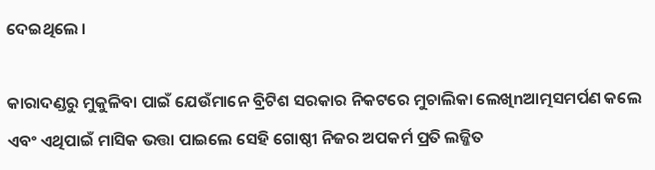ଦେଇଥିଲେ ।

କାରାଦଣ୍ଡରୁ ମୁକୁଳିବା ପାଇଁ ଯେଉଁମାନେ ବ୍ରିଟିଶ ସରକାର ନିକଟରେ ମୁଚାଲିକା ଲେଖିnଆତ୍ମସମର୍ପଣ କଲେ ଏବଂ ଏଥିପାଇଁ ମାସିକ ଭତ୍ତା ପାଇଲେ ସେହି ଗୋଷ୍ଠୀ ନିଜର ଅପକର୍ମ ପ୍ରତି ଲଜ୍ଜିତ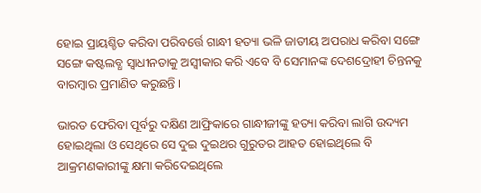ହୋଇ ପ୍ରାୟଶ୍ଚିତ କରିବା ପରିବର୍ତ୍ତେ ଗାନ୍ଧୀ ହତ୍ୟା ଭଳି ଜାତୀୟ ଅପରାଧ କରିବା ସଙ୍ଗେ ସଙ୍ଗେ କଷ୍ଟଲବ୍ଧ ସ୍ୱାଧୀନତାକୁ ଅସ୍ୱୀକାର କରି ଏବେ ବି ସେମାନଙ୍କ ଦେଶଦ୍ରୋହୀ ଚିନ୍ତନକୁ ବାରମ୍ବାର ପ୍ରମାଣିତ କରୁଛନ୍ତି ।

ଭାରତ ଫେରିବା ପୂର୍ବରୁ ଦକ୍ଷିଣ ଆଫ୍ରିକାରେ ଗାନ୍ଧୀଜୀଙ୍କୁ ହତ୍ୟା କରିବା ଲାଗି ଉଦ୍ୟମ ହୋଇଥିଲା ଓ ସେଥିରେ ସେ ଦୁଇ ଦୁଇଥର ଗୁରୁତର ଆହତ ହୋଇଥିଲେ ବି ଆକ୍ରମଣକାରୀଙ୍କୁ କ୍ଷମା କରିଦେଇଥିଲେ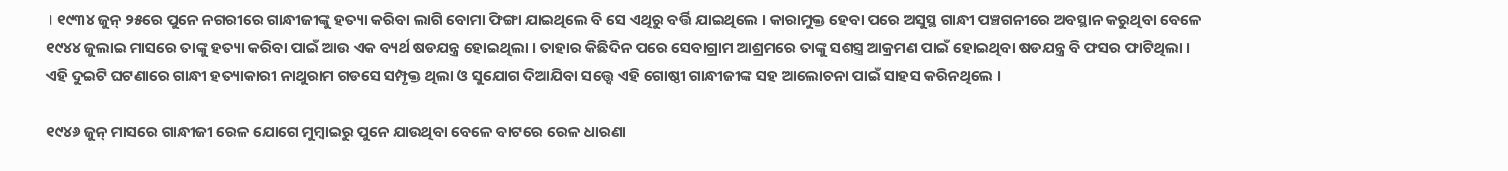। ୧୯୩୪ ଜୁନ୍‍ ୨୫ରେ ପୁନେ ନଗରୀରେ ଗାନ୍ଧୀଜୀଙ୍କୁ ହତ୍ୟା କରିବା ଲାଗି ବୋମା ଫିଙ୍ଗା ଯାଇଥିଲେ ବି ସେ ଏଥିରୁ ବର୍ତ୍ତି ଯାଇଥିଲେ । କାରାମୁକ୍ତ ହେବା ପରେ ଅସୁସ୍ଥ ଗାନ୍ଧୀ ପଞ୍ଚଗନୀରେ ଅବସ୍ଥାନ କରୁଥିବା ବେଳେ ୧୯୪୪ ଜୁଲାଇ ମାସରେ ତାଙ୍କୁ ହତ୍ୟା କରିବା ପାଇଁ ଆଉ ଏକ ବ୍ୟର୍ଥ ଷଡଯନ୍ତ୍ର ହୋଇଥିଲା । ତାହାର କିଛିଦିନ ପରେ ସେବାଗ୍ରାମ ଆଶ୍ରମରେ ତାଙ୍କୁ ସଶସ୍ତ୍ର ଆକ୍ରମଣ ପାଇଁ ହୋଇଥିବା ଷଡଯନ୍ତ୍ର ବି ଫସର ଫାଟିଥିଲା । ଏହି ଦୁଇଟି ଘଟଣାରେ ଗାନ୍ଧୀ ହତ୍ୟାକାରୀ ନାଥୁରାମ ଗଡସେ ସମ୍ପୃକ୍ତ ଥିଲା ଓ ସୁଯୋଗ ଦିଆଯିବା ସତ୍ତ୍ୱେ ଏହି ଗୋଷ୍ଠୀ ଗାନ୍ଧୀଜୀଙ୍କ ସହ ଆଲୋଚନା ପାଇଁ ସାହସ କରିନଥିଲେ ।

୧୯୪୬ ଜୁନ୍‍ ମାସରେ ଗାନ୍ଧୀଜୀ ରେଳ ଯୋଗେ ମୁମ୍ବାଇରୁ ପୁନେ ଯାଉଥିବା ବେଳେ ବାଟରେ ରେଳ ଧାରଣା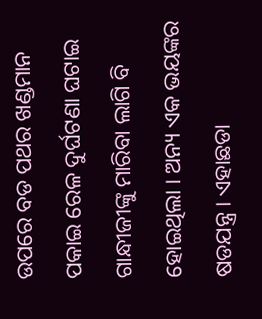ଉପରେ ବଡ ପଥର ଖଣ୍ଡମାନ ପକାଇ ରେଳ ଦୁର୍ଘଟଣା ଘଟାଇ ଗାନ୍ଧୀଜୀଙ୍କୁ ମାରିବା ଲାଗି ବି ହୋଇଥିଲା । ଅନ୍ୟ ଏକ ଭୟଙ୍କର ଷଡଯନ୍ତ୍ର । ଏହାଛଡା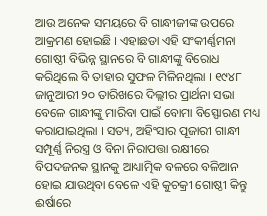ଆଉ ଅନେକ ସମୟରେ ବି ଗାନ୍ଧୀଜୀଙ୍କ ଉପରେ ଆକ୍ରମଣ ହୋଇଛି । ଏହାଛଡା ଏହି ସଂକୀର୍ଣ୍ଣମନା ଗୋଷ୍ଠୀ ବିଭିନ୍ନ ସ୍ଥାନରେ ବି ଗାନ୍ଧୀଙ୍କୁ ବିରୋଧ କରିଥିଲେ ବି ତାହାର ସୁଫଳ ମିଳିନଥିଲା । ୧୯୪୮ ଜାନୁଆରୀ ୨୦ ତାରିଖରେ ଦିଲ୍ଲୀର ପ୍ରାର୍ଥନା ସଭା ବେଳେ ଗାନ୍ଧୀଙ୍କୁ ମାରିବା ପାଇଁ ବୋମା ବିସ୍ଫୋରଣ ମଧ୍ୟ କରାଯାଇଥିଲା । ସତ୍ୟ, ଅହିଂସାର ପୂଜାରୀ ଗାନ୍ଧୀ ସମ୍ପୂର୍ଣ୍ଣ ନିରସ୍ତ୍ର ଓ ବିନା ନିରାପତ୍ତା ରକ୍ଷୀରେ ବିପଦଜନକ ସ୍ଥାନକୁ ଆଧ୍ୟାତ୍ମିକ ବଳରେ ବଳିଆନ ହୋଇ ଯାଉଥିବା ବେଳେ ଏହି କୁଚକ୍ରୀ ଗୋଷ୍ଠୀ କିନ୍ତୁ ଈର୍ଷାରେ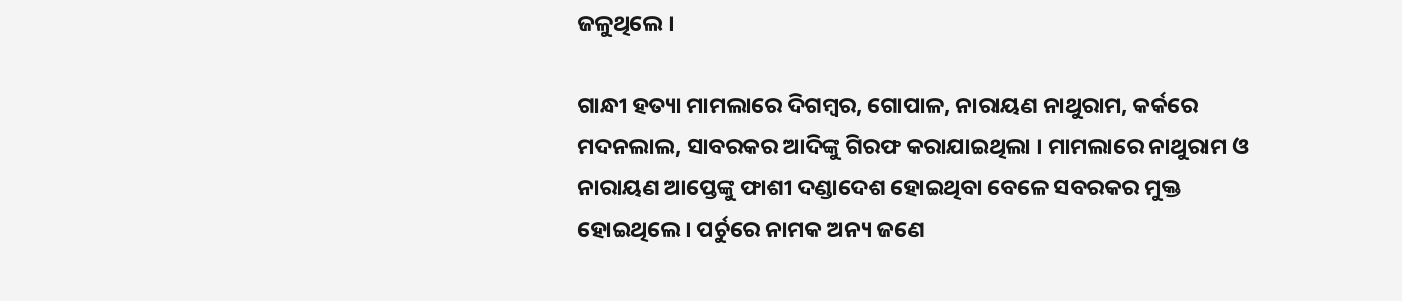ଜଳୁଥିଲେ ।

ଗାନ୍ଧୀ ହତ୍ୟା ମାମଲାରେ ଦିଗମ୍ବର, ଗୋପାଳ, ନାରାୟଣ ନାଥୁରାମ, କର୍କରେ ମଦନଲାଲ, ସାବରକର ଆଦିଙ୍କୁ ଗିରଫ କରାଯାଇଥିଲା । ମାମଲାରେ ନାଥୁରାମ ଓ ନାରାୟଣ ଆପ୍ତେଙ୍କୁ ଫାଶୀ ଦଣ୍ଡାଦେଶ ହୋଇଥିବା ବେଳେ ସବରକର ମୁକ୍ତ ହୋଇଥିଲେ । ପର୍ଚୁରେ ନାମକ ଅନ୍ୟ ଜଣେ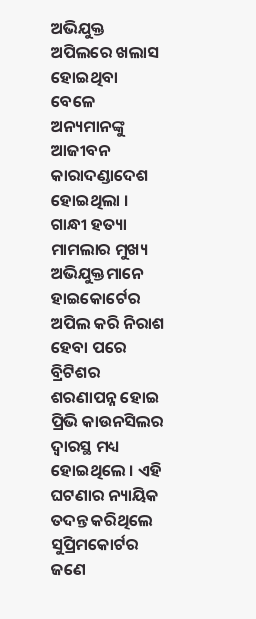ଅଭିଯୁକ୍ତ ଅପିଲରେ ଖଲାସ ହୋଇଥିବା ବେଳେ ଅନ୍ୟମାନଙ୍କୁ ଆଜୀବନ କାରାଦଣ୍ଡାଦେଶ ହୋଇଥିଲା । ଗାନ୍ଧୀ ହତ୍ୟା ମାମଲାର ମୁଖ୍ୟ ଅଭିଯୁକ୍ତମାନେ ହାଇକୋର୍ଟେର ଅପିଲ କରି ନିରାଶ ହେବା ପରେ ବ୍ରିଟିଶର ଶରଣାପନ୍ନ ହୋଇ ପ୍ରିଭି କାଉନସିଲର ଦ୍ୱାରସ୍ଥ ମଧ୍ୟ ହୋଇଥିଲେ । ଏହି ଘଟଣାର ନ୍ୟାୟିକ ତଦନ୍ତ କରିଥିଲେ ସୁପ୍ରିମକୋର୍ଟର ଜଣେ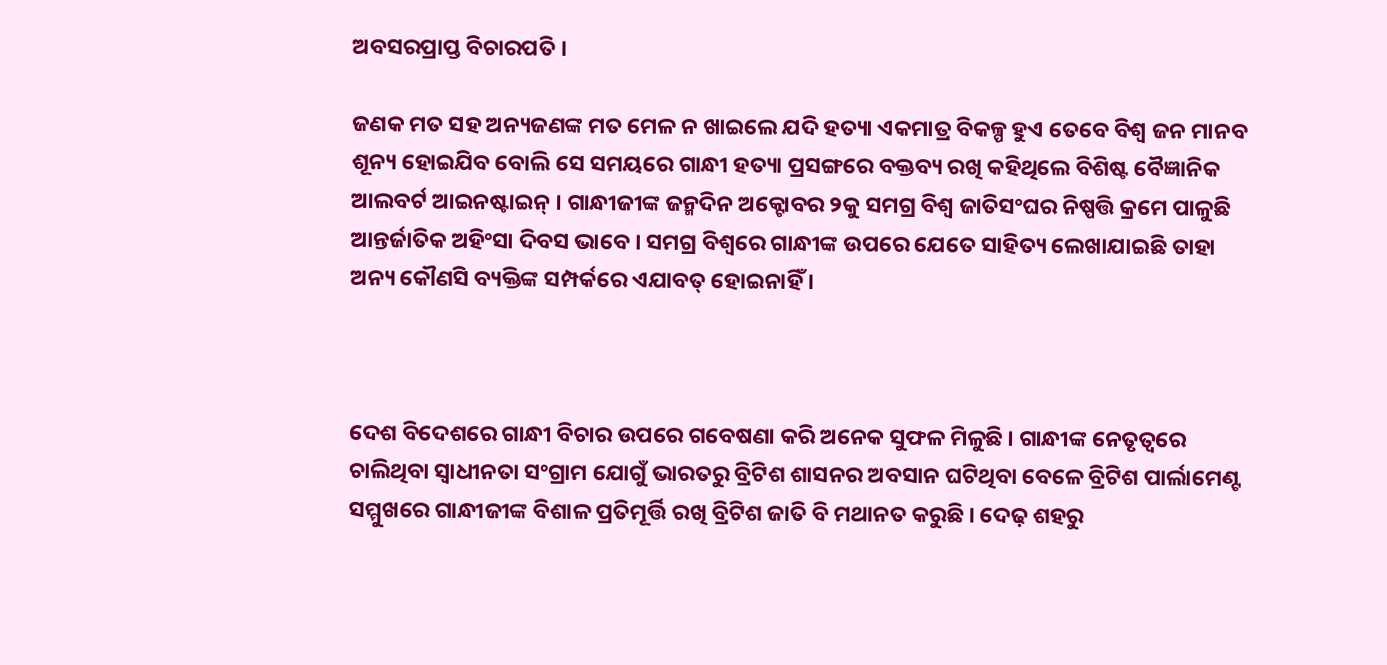ଅବସରପ୍ରାପ୍ତ ବିଚାରପତି ।

ଜଣକ ମତ ସହ ଅନ୍ୟଜଣଙ୍କ ମତ ମେଳ ନ ଖାଇଲେ ଯଦି ହତ୍ୟା ଏକମାତ୍ର ବିକଳ୍ପ ହୁଏ ତେବେ ବିଶ୍ୱ ଜନ ମାନବ ଶୂନ୍ୟ ହୋଇଯିବ ବୋଲି ସେ ସମୟରେ ଗାନ୍ଧୀ ହତ୍ୟା ପ୍ରସଙ୍ଗରେ ବକ୍ତବ୍ୟ ରଖି କହିଥିଲେ ବିଶିଷ୍ଟ ବୈଜ୍ଞାନିକ ଆଲବର୍ଟ ଆଇନଷ୍ଟାଇନ୍‍ । ଗାନ୍ଧୀଜୀଙ୍କ ଜନ୍ମଦିନ ଅକ୍ଟୋବର ୨କୁ ସମଗ୍ର ବିଶ୍ୱ ଜାତିସଂଘର ନିଷ୍ପତ୍ତି କ୍ରମେ ପାଳୁଛି ଆନ୍ତର୍ଜାତିକ ଅହିଂସା ଦିବସ ଭାବେ । ସମଗ୍ର ବିଶ୍ୱରେ ଗାନ୍ଧୀଙ୍କ ଉପରେ ଯେତେ ସାହିତ୍ୟ ଲେଖାଯାଇଛି ତାହା ଅନ୍ୟ କୌଣସି ବ୍ୟକ୍ତିଙ୍କ ସମ୍ପର୍କରେ ଏଯାବତ୍‍ ହୋଇନାହିଁ ।



ଦେଶ ବିଦେଶରେ ଗାନ୍ଧୀ ବିଚାର ଉପରେ ଗବେଷଣା କରି ଅନେକ ସୁଫଳ ମିଳୁଛି । ଗାନ୍ଧୀଙ୍କ ନେତୃତ୍ୱରେ ଚାଲିଥିବା ସ୍ୱାଧୀନତା ସଂଗ୍ରାମ ଯୋଗୁଁ ଭାରତରୁ ବ୍ରିଟିଶ ଶାସନର ଅବସାନ ଘଟିଥିବା ବେଳେ ବ୍ରିଟିଶ ପାର୍ଲାମେଣ୍ଟ ସମ୍ମୁଖରେ ଗାନ୍ଧୀଜୀଙ୍କ ବିଶାଳ ପ୍ରତିମୂର୍ତ୍ତି ରଖି ବ୍ରିଟିଶ ଜାତି ବି ମଥାନତ କରୁଛି । ଦେଢ଼ ଶହରୁ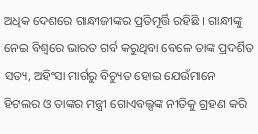ଅଧିକ ଦେଶରେ ଗାନ୍ଧୀଜୀଙ୍କର ପ୍ରତିମୂର୍ତ୍ତି ରହିଛି । ଗାନ୍ଧୀଙ୍କୁ ନେଇ ବିଶ୍ୱରେ ଭାରତ ଗର୍ବ କରୁଥିବା ବେଳେ ତାଙ୍କ ପ୍ରଦର୍ଶିତ ସତ୍ୟ, ଅହିଂସା ମାର୍ଗରୁ ବିଚ୍ୟୁତ ହୋଇ ଯେଉଁମାନେ ହିଟଲର ଓ ତାଙ୍କର ମନ୍ତ୍ରୀ ଗୋଏବଲ୍ସଙ୍କ ନୀତିକୁ ଗ୍ରହଣ କରି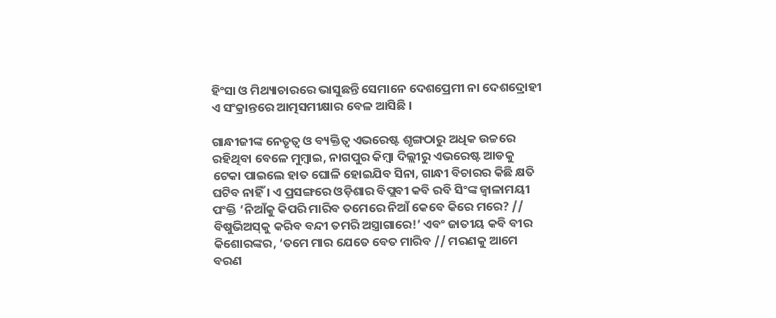ହିଂସା ଓ ମିଥ୍ୟାଚାରରେ ଭାସୁଛନ୍ତି ସେମାନେ ଦେଶପ୍ରେମୀ ନା ଦେଶଦ୍ରୋହୀ ଏ ସଂକ୍ରାନ୍ତରେ ଆତ୍ମସମୀକ୍ଷାର ବେଳ ଆସିଛି ।

ଗାନ୍ଧୀଜୀଙ୍କ ନେତୃତ୍ୱ ଓ ବ୍ୟକ୍ତିତ୍ୱ ଏଭରେଷ୍ଟ ଶୃଙ୍ଗଠାରୁ ଅଧିକ ଉଚ୍ଚରେ ରହିଥିବା ବେଳେ ମୁମ୍ବାଇ, ନାଗପୁର କିମ୍ବା ଦିଲ୍ଲୀରୁ ଏଭରେଷ୍ଟ ଆଡକୁ ଟେକା ପାଇଲେ ହାତ ଘୋଳି ହୋଇଯିବ ସିନା, ଗାନ୍ଧୀ ବିଚାରର କିଛି କ୍ଷତି ଘଟିବ ନାହିଁ । ଏ ପ୍ରସଙ୍ଗରେ ଓଡ଼ିଶାର ବିପ୍ଲବୀ କବି ରବି ସିଂଙ୍କ ଜ୍ବାଳାମୟୀ ପଂକ୍ତି ‘ନିଆଁକୁ କିପରି ମାରିବ ତମେରେ ନିଆଁ କେବେ କିରେ ମରେ? // ବିଷୁଭିଅସ୍‍କୁ କରିବ ବନ୍ଦୀ ତମରି ଅସ୍ତ୍ରାଗାରେ!’ ଏବଂ ଜାତୀୟ କବି ବୀର କିଶୋରଙ୍କର, ‘ତମେ ମାର ଯେତେ ବେତ ମାରିବ // ମରଣକୁ ଆମେ ବରଣ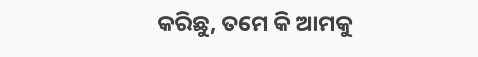କରିଛୁ, ତମେ କି ଆମକୁ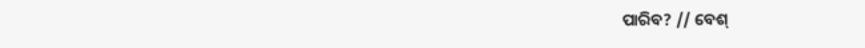ପାରିବ? // ବେଶ୍‍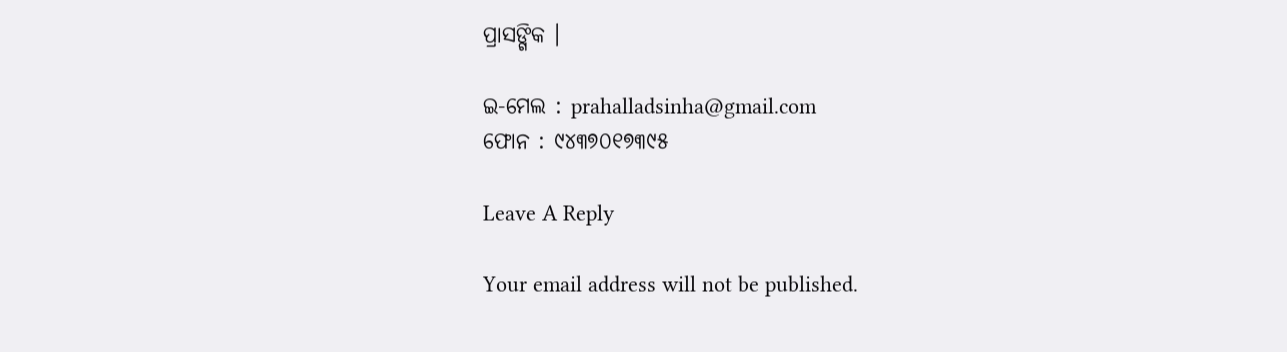ପ୍ରାସଙ୍ଗିକ ।

ଇ-ମେଲ : prahalladsinha@gmail.com
ଫୋନ : ୯୪୩୭୦୧୭୩୯୫

Leave A Reply

Your email address will not be published.